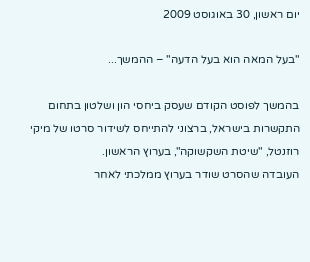יום ראשון, 30 באוגוסט 2009

"בעל המאה הוא בעל הדעה" – ההמשך...

בהמשך לפוסט הקודם שעסק ביחסי הון ושלטון בתחום התקשרות בישראל, ברצוני להתייחס לשידור סרטו של מיקי רוזנטל, "שיטת השקשוקה", בערוץ הראשון.
העובדה שהסרט שודר בערוץ ממלכתי לאחר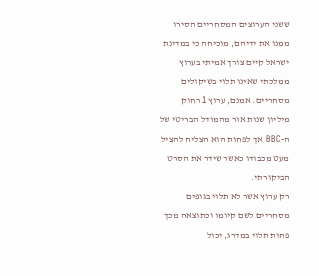ששני הערוצים המסחריים הסירו ממנו את ידיהם, מוכיחה כי במדינת ישראל קיים צורך אמיתי בערוץ ממלכתי שאינו תלוי בשיקולים מסחריים. אמנם, ערוץ 1 רחוק מיליון שנות אור מהמודל הבריטי של ה-BBC אך לפחות הוא הצליח להציל מעט מכבודו כאשר שידר את הסרט הביקורתי.
רק ערוץ אשר לא תלוי בגופים מסחריים לשם קיומו וכתוצאה מכך פחות תלוי במדרג, יכול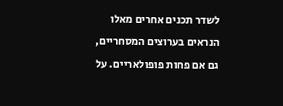לשדר תכנים אחרים מאלו הנראים בערוצים המסחריים, גם אם פחות פופולאריים. על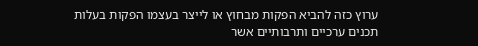ערוץ כזה להביא הפקות מבחוץ או לייצר בעצמו הפקות בעלות תכנים ערכיים ותרבותיים אשר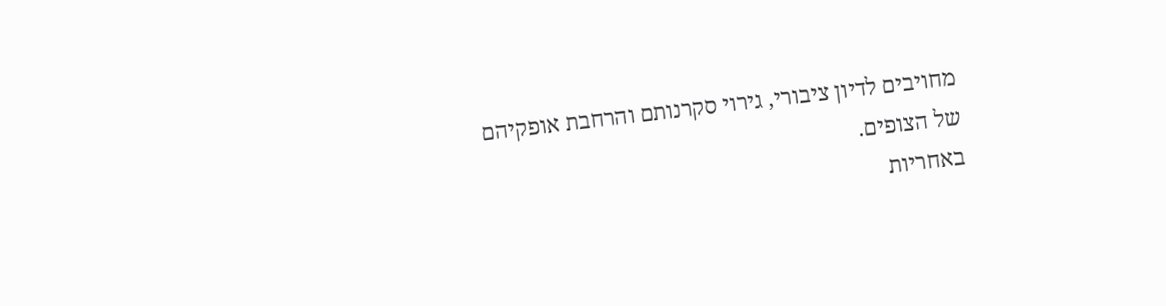מחויבים לדיון ציבורי, גירוי סקרנותם והרחבת אופקיהם של הצופים.
באחריות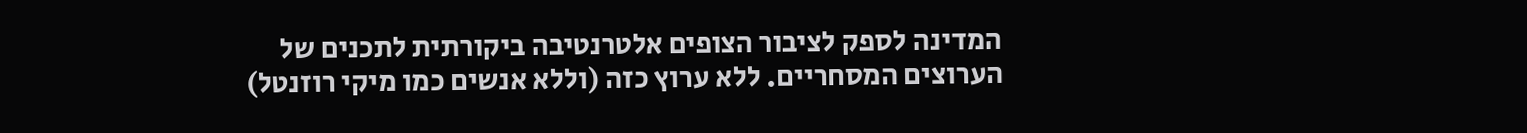המדינה לספק לציבור הצופים אלטרנטיבה ביקורתית לתכנים של הערוצים המסחריים. ללא ערוץ כזה (וללא אנשים כמו מיקי רוזנטל)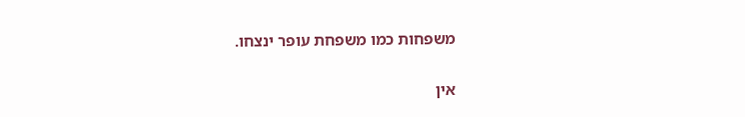משפחות כמו משפחת עופר ינצחו.

אין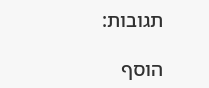תגובות:

הוסף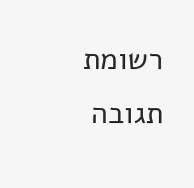רשומת תגובה